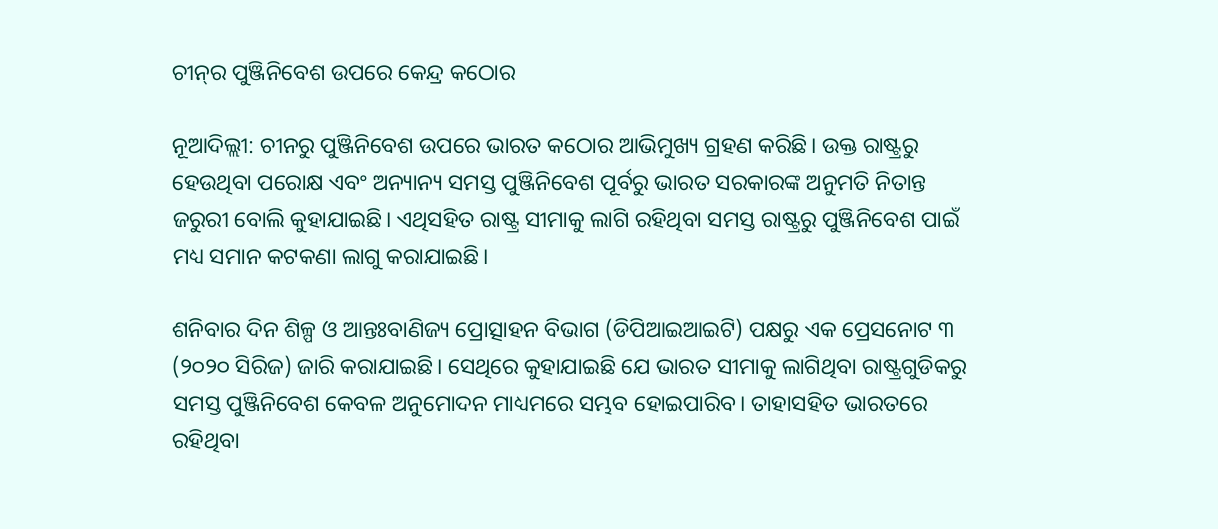ଚୀନ୍‌ର ପୁଞ୍ଜିନିବେଶ ଉପରେ କେନ୍ଦ୍ର କଠୋର

ନୂଆଦିଲ୍ଲୀ: ଚୀନରୁ ପୁଞ୍ଜିନିବେଶ ଉପରେ ଭାରତ କଠୋର ଆଭିମୁଖ୍ୟ ଗ୍ରହଣ କରିଛି। ଉକ୍ତ ରାଷ୍ଟ୍ରରୁ ହେଉଥିବା ପରୋକ୍ଷ ଏବଂ ଅନ୍ୟାନ୍ୟ ସମସ୍ତ ପୁଞ୍ଜିନିବେଶ ପୂର୍ବରୁ ଭାରତ ସରକାରଙ୍କ ଅନୁମତି ନିତାନ୍ତ ଜରୁରୀ ବୋଲି କୁହାଯାଇଛି। ଏଥିସହିତ ରାଷ୍ଟ୍ର ସୀମାକୁ ଲାଗି ରହିଥିବା ସମସ୍ତ ରାଷ୍ଟ୍ରରୁ ପୁଞ୍ଜିନିବେଶ ପାଇଁ ମଧ୍ୟ ସମାନ କଟକଣା ଲାଗୁ କରାଯାଇଛି।

ଶନିବାର ଦିନ ଶିଳ୍ପ ଓ ଆନ୍ତଃବାଣିଜ୍ୟ ପ୍ରୋତ୍ସାହନ ବିଭାଗ (ଡିପିଆଇଆଇଟି) ପକ୍ଷରୁ ଏକ ପ୍ରେସନୋଟ ୩ (୨୦୨୦ ସିରିଜ) ଜାରି କରାଯାଇଛି। ସେଥିରେ କୁହାଯାଇଛି ଯେ ଭାରତ ସୀମାକୁ ଲାଗିଥିବା ରାଷ୍ଟ୍ରଗୁଡିକରୁ ସମସ୍ତ ପୁଞ୍ଜିନିବେଶ କେବଳ ଅନୁମୋଦନ ମାଧ୍ୟମରେ ସମ୍ଭବ ହୋଇପାରିବ। ତାହାସହିତ ଭାରତରେ ରହିଥିବା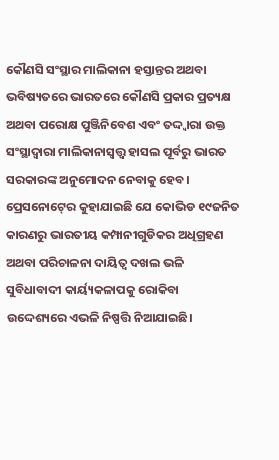କୌଣସି ସଂସ୍ଥାର ମାଲିକାନା ହସ୍ତାନ୍ତର ଅଥବା ଭବିଷ୍ୟତରେ ଭାରତରେ କୌଣସି ପ୍ରକାର ପ୍ରତ୍ୟକ୍ଷ ଅଥବା ପରୋକ୍ଷ ପୁଞ୍ଜିନିବେଶ ଏବଂ ତଦ୍ଦ୍ୱାରା ଉକ୍ତ ସଂସ୍ଥାଦ୍ୱାରା ମାଲିକାନାସ୍ୱତ୍ତ୍ୱ ହାସଲ ପୂର୍ବରୁ ଭାରତ ସରକାରଙ୍କ ଅନୁମୋଦନ ନେବାକୁ ହେବ। ପ୍ରେସନୋଟ୍‍ରେ କୁହାଯାଇଛି ଯେ କୋଭିଡ ୧୯ଜନିତ କାରଣରୁ ଭାରତୀୟ କମ୍ପାନୀଗୁଡିକର ଅଧିଗ୍ରହଣ ଅଥବା ପରିଚାଳନା ଦାୟିତ୍ୱ ଦଖଲ ଭଳି ସୁବିଧାବାଦୀ କାର୍ୟ୍ୟକଳାପକୁ ରୋକିବା ଉଦ୍ଦେଶ୍ୟରେ ଏଭଳି ନିଷ୍ପତ୍ତି ନିଆଯାଇଛି।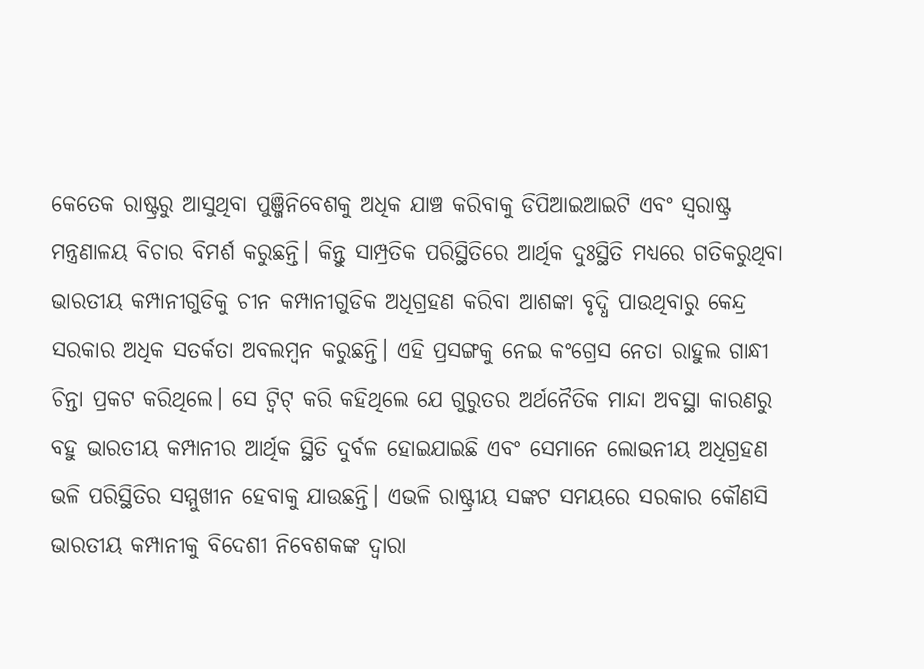କେତେକ ରାଷ୍ଟ୍ରରୁ ଆସୁଥିବା ପୁଞ୍ଜିନିବେଶକୁ ଅଧିକ ଯାଞ୍ଚ କରିବାକୁ ଡିପିଆଇଆଇଟି ଏବଂ ସ୍ୱରାଷ୍ଟ୍ର ମନ୍ତ୍ରଣାଳୟ ବିଚାର ବିମର୍ଶ କରୁଛନ୍ତି। କିନ୍ତୁ ସାମ୍ପ୍ରତିକ ପରିସ୍ଥିତିରେ ଆର୍ଥିକ ଦୁଃସ୍ଥିତି ମଧ୍ୟରେ ଗତିକରୁଥିବା ଭାରତୀୟ କମ୍ପାନୀଗୁଡିକୁ ଚୀନ କମ୍ପାନୀଗୁଡିକ ଅଧିଗ୍ରହଣ କରିବା ଆଶଙ୍କା ବୃଦ୍ଧି ପାଉଥିବାରୁ କେନ୍ଦ୍ର ସରକାର ଅଧିକ ସତର୍କତା ଅବଲମ୍ବନ କରୁଛନ୍ତି। ଏହି ପ୍ରସଙ୍ଗକୁ ନେଇ କଂଗ୍ରେସ ନେତା ରାହୁଲ ଗାନ୍ଧୀ ଚିନ୍ତା ପ୍ରକଟ କରିଥିଲେ। ସେ ଟ୍ୱିଟ୍‍ କରି କହିଥିଲେ ଯେ ଗୁରୁତର ଅର୍ଥନୈତିକ ମାନ୍ଦା ଅବସ୍ଥା କାରଣରୁ ବହୁ ଭାରତୀୟ କମ୍ପାନୀର ଆର୍ଥିକ ସ୍ଥିତି ଦୁର୍ବଳ ହୋଇଯାଇଛି ଏବଂ ସେମାନେ ଲୋଭନୀୟ ଅଧିଗ୍ରହଣ ଭଳି ପରିସ୍ଥିତିର ସମ୍ମୁଖୀନ ହେବାକୁ ଯାଉଛନ୍ତି। ଏଭଳି ରାଷ୍ଟ୍ରୀୟ ସଙ୍କଟ ସମୟରେ ସରକାର କୌଣସି ଭାରତୀୟ କମ୍ପାନୀକୁ ବିଦେଶୀ ନିବେଶକଙ୍କ ଦ୍ୱାରା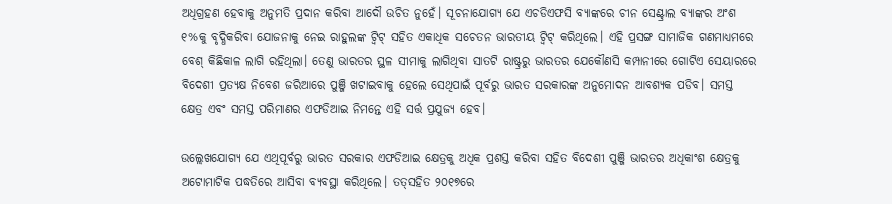ଅଧିଗ୍ରହଣ ହେବାକୁ ଅନୁମତି ପ୍ରଦାନ କରିବା ଆଦୌ ଉଚିତ ନୁହେଁ। ସୂଚନାଯୋଗ୍ୟ ଯେ ଏଚଡିଏଫସି ବ୍ୟାଙ୍କରେ ଚୀନ ସେଣ୍ଟ୍ରାଲ ବ୍ୟାଙ୍କର ଅଂଶ ୧%କୁ ବୃଦ୍ଧିକରିବା ଯୋଜନାକୁ ନେଇ ରାହୁଲଙ୍କ ଟ୍ୱିଟ୍‍ ସହିତ ଏକାଧିକ ସଚେତନ ଭାରତୀୟ ଟ୍ୱିଟ୍‍ କରିଥିଲେ। ଏହି ପ୍ରସଙ୍ଗ ସାମାଜିକ ଗଣମାଧ୍ୟମରେ ବେଶ୍‍ କିଛିକାଳ ଲାଗି ରହିଥିଲା। ତେଣୁ ଭାରତର ସ୍ଥଳ ସୀମାକୁ ଲାଗିଥିବା ସାତଟି ରାଷ୍ଟ୍ରରୁ ଭାରତର ଯେକୌଣସି କମ୍ପାନୀରେ ଗୋଟିଏ ସେୟାରରେ ବିଦେଶୀ ପ୍ରତ୍ୟକ୍ଷ ନିବେଶ ଜରିଆରେ ପୁଞ୍ଜି ଖଟାଇବାକୁ ହେଲେ ସେଥିପାଇଁ ପୂର୍ବରୁ ଭାରତ ସରକାରଙ୍କ ଅନୁମୋଦନ ଆବଶ୍ୟକ ପଡିବ। ସମସ୍ତ କ୍ଷେତ୍ର ଏବଂ ସମସ୍ତ ପରିମାଣର ଏଫଡିଆଇ ନିମନ୍ତେ ଏହି ସର୍ତ୍ତ ପ୍ରଯୁଜ୍ୟ ହେବ।

ଉଲ୍ଲେଖଯୋଗ୍ୟ ଯେ ଏଥିପୂର୍ବରୁ ଭାରତ ସରକାର ଏଫଡିଆଇ କ୍ଷେତ୍ରକୁ ଅଧିକ ପ୍ରଶସ୍ତ କରିବା ସହିତ ବିଦେଶୀ ପୁଞ୍ଜି ଭାରତର ଅଧିକାଂଶ କ୍ଷେତ୍ରକୁ ଅଟୋମାଟିକ ପଦ୍ଧତିରେ ଆସିବା ବ୍ୟବସ୍ଥା କରିଥିଲେ। ତତ୍‍ସହିତ ୨୦୧୭ରେ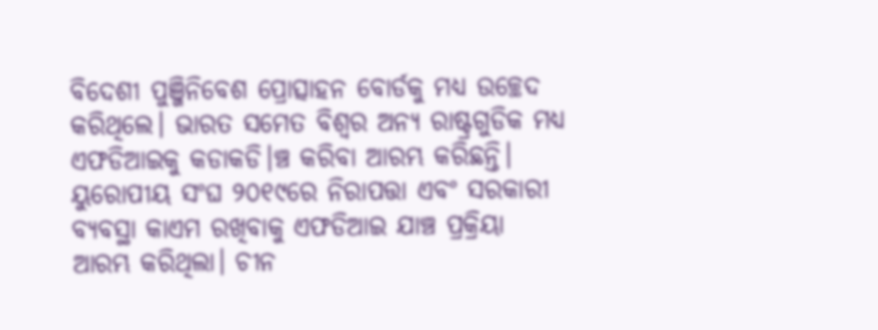ବିଦେଶୀ ପୁଞ୍ଜିନିବେଶ ପ୍ରୋତ୍ସାହନ ବୋର୍ଡକୁ ମଧ୍ୟ ଉଚ୍ଛେଦ କରିଥିଲେ। ଭାରତ ସମେତ ବିଶ୍ୱର ଅନ୍ୟ ରାଷ୍ଟ୍ରଗୁଡିକ ମଧ୍ୟ ଏଫଡିଆଇକୁ କଡାକଡି।ଞ୍ଚ କରିବା ଆରମ୍ଭ କରିଛନ୍ତି। ୟୁରୋପୀୟ ସଂଘ ୨୦୧୯ରେ ନିରାପତ୍ତା ଏବଂ ସରକାରୀ ବ୍ୟବସ୍ଥା କାଏମ ରଖିବାକୁ ଏଫଡିଆଇ ଯାଞ୍ଚ ପ୍ରକ୍ରିୟା ଆରମ୍ଭ କରିଥିଲା। ଚୀନ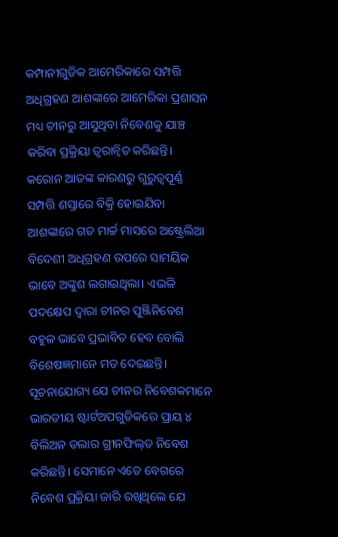କମ୍ପାନୀଗୁଡିକ ଆମେରିକାରେ ସମ୍ପତ୍ତି ଅଧିଗ୍ରହଣ ଆଶଙ୍କାରେ ଆମେରିକା ପ୍ରଶାସନ ମଧ୍ୟ ଚୀନରୁ ଆସୁଥିବା ନିବେଶକୁ ଯାଞ୍ଚ କରିବା ପ୍ରକ୍ରିୟା ତ୍ୱରାନ୍ୱିତ କରିଛନ୍ତି। କରୋନ ଆତଙ୍କ କାରଣରୁ ଗୁରୁତ୍ୱପୂର୍ଣ୍ଣ ସମ୍ପତ୍ତି ଶସ୍ତାରେ ବିକ୍ରି ହୋଇଯିବା ଆଶଙ୍କାରେ ଗତ ମାର୍ଚ୍ଚ ମାସରେ ଅଷ୍ଟ୍ରେଲିଆ ବିଦେଶୀ ଅଧିଗ୍ରହଣ ଉପରେ ସାମୟିକ ଭାବେ ଅଙ୍କୁଶ ଲଗାଇଥିଲା। ଏଭଳି ପଦକ୍ଷେପ ଦ୍ୱାରା ଚୀନର ପୁଞ୍ଜିନିବେଶ ବହୁଳ ଭାବେ ପ୍ରଭାବିତ ହେବ ବୋଲି ବିଶେଷଜ୍ଞମାନେ ମତ ଦେଇଛନ୍ତି। ସୂଚନାଯୋଗ୍ୟ ଯେ ଚୀନର ନିବେଶକମାନେ ଭାରତୀୟ ଷ୍ଟାର୍ଟଅପଗୁଡିକରେ ପ୍ରାୟ ୪ ବିଲିଅନ ଡଲାର ଗ୍ରୀନଫିଲ୍‍ଡ ନିବେଶ କରିଛନ୍ତି। ସେମାନେ ଏତେ ବେଗରେ ନିବେଶ ପ୍ରକ୍ରିୟା ଜାରି ରଖିଥିଲେ ଯେ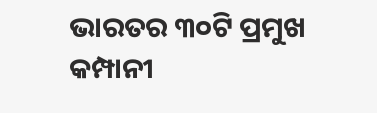ଭାରତର ୩୦ଟି ପ୍ରମୁଖ କମ୍ପାନୀ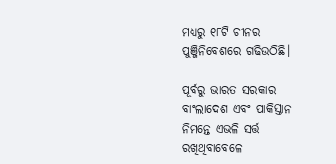ମଧ୍ୟରୁ ୧୮ଟି ଚୀନର ପୁଞ୍ଜିନିବେଶରେ ଗଢିଉଠିଛି।

ପୂର୍ବରୁ ଭାରତ ସରକାର ବାଂଲାଦେଶ ଏବଂ ପାକିସ୍ତାନ ନିମନ୍ତେ ଏଭଳି ସର୍ତ୍ତ ରଖିଥିବାବେଳେ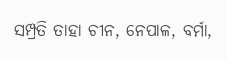ସମ୍ପ୍ରତି ତାହା ଚୀନ, ନେପାଳ, ବର୍ମା,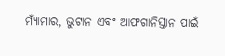ମ୍ୟାଁମାର, ଭୁଟାନ ଏବଂ ଆଫଗାନିସ୍ତାନ ପାଇଁ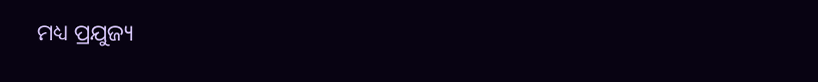ମଧ୍ୟ ପ୍ରଯୁଜ୍ୟ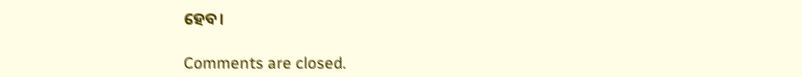ହେବ।

Comments are closed.